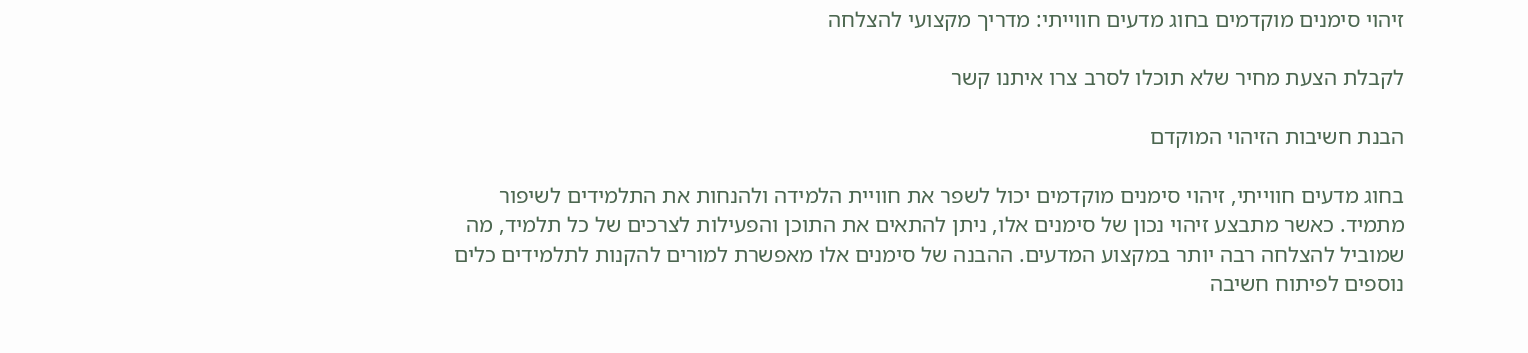זיהוי סימנים מוקדמים בחוג מדעים חווייתי: מדריך מקצועי להצלחה

לקבלת הצעת מחיר שלא תוכלו לסרב צרו איתנו קשר

הבנת חשיבות הזיהוי המוקדם

בחוג מדעים חווייתי, זיהוי סימנים מוקדמים יכול לשפר את חוויית הלמידה ולהנחות את התלמידים לשיפור מתמיד. כאשר מתבצע זיהוי נכון של סימנים אלו, ניתן להתאים את התוכן והפעילות לצרכים של כל תלמיד, מה שמוביל להצלחה רבה יותר במקצוע המדעים. ההבנה של סימנים אלו מאפשרת למורים להקנות לתלמידים כלים נוספים לפיתוח חשיבה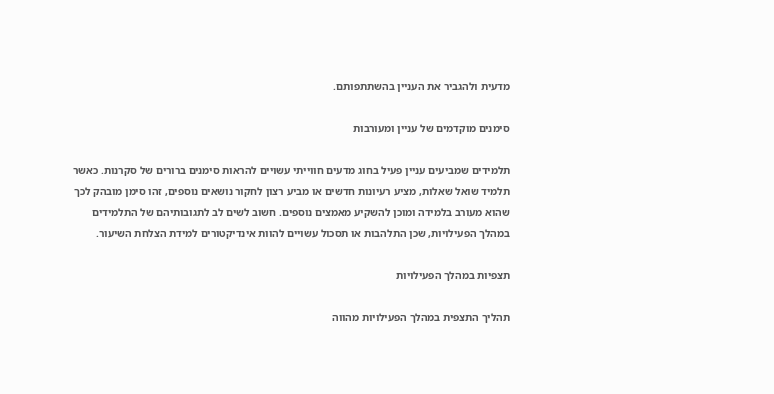מדעית ולהגביר את העניין בהשתתפותם.

סימנים מוקדמים של עניין ומעורבות

תלמידים שמביעים עניין פעיל בחוג מדעים חווייתי עשויים להראות סימנים ברורים של סקרנות. כאשר תלמיד שואל שאלות, מציע רעיונות חדשים או מביע רצון לחקור נושאים נוספים, זהו סימן מובהק לכך שהוא מעורב בלמידה ומוכן להשקיע מאמצים נוספים. חשוב לשים לב לתגובותיהם של התלמידים במהלך הפעילויות, שכן התלהבות או תסכול עשויים להוות אינדיקטורים למידת הצלחת השיעור.

תצפיות במהלך הפעילויות

תהליך התצפית במהלך הפעילויות מהווה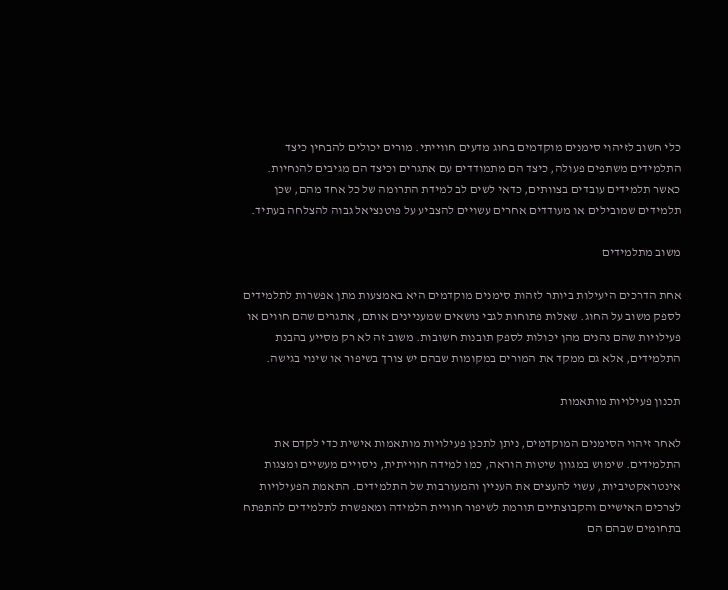כלי חשוב לזיהוי סימנים מוקדמים בחוג מדעים חווייתי. מורים יכולים להבחין כיצד התלמידים משתפים פעולה, כיצד הם מתמודדים עם אתגרים וכיצד הם מגיבים להנחיות. כאשר תלמידים עובדים בצוותים, כדאי לשים לב למידת התרומה של כל אחד מהם, שכן תלמידים שמובילים או מעודדים אחרים עשויים להצביע על פוטנציאל גבוה להצלחה בעתיד.

משוב מתלמידים

אחת הדרכים היעילות ביותר לזהות סימנים מוקדמים היא באמצעות מתן אפשרות לתלמידים לספק משוב על החוג. שאלות פתוחות לגבי נושאים שמעניינים אותם, אתגרים שהם חווים או פעילויות שהם נהנים מהן יכולות לספק תובנות חשובות. משוב זה לא רק מסייע בהבנת התלמידים, אלא גם ממקד את המורים במקומות שבהם יש צורך בשיפור או שינוי בגישה.

תכנון פעילויות מותאמות

לאחר זיהוי הסימנים המוקדמים, ניתן לתכנן פעילויות מותאמות אישית כדי לקדם את התלמידים. שימוש במגוון שיטות הוראה, כמו למידה חווייתית, ניסויים מעשיים ומצגות אינטראקטיביות, עשוי להעצים את העניין והמעורבות של התלמידים. התאמת הפעילויות לצרכים האישיים והקבוצתיים תורמת לשיפור חוויית הלמידה ומאפשרת לתלמידים להתפתח בתחומים שבהם הם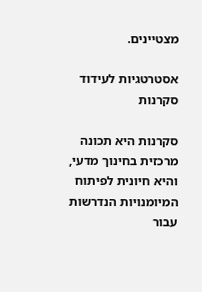מצטיינים.

אסטרטגיות לעידוד סקרנות

סקרנות היא תכונה מרכזית בחינוך מדעי, והיא חיונית לפיתוח המיומנויות הנדרשות עבור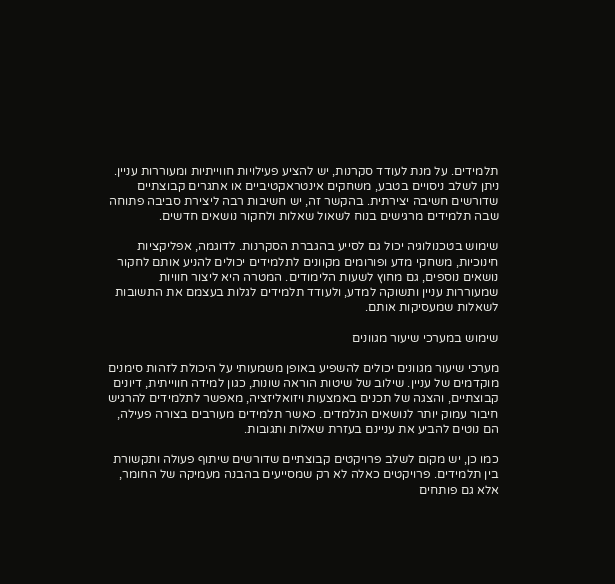תלמידים. על מנת לעודד סקרנות, יש להציע פעילויות חווייתיות ומעוררות עניין. ניתן לשלב ניסויים בטבע, משחקים אינטראקטיביים או אתגרים קבוצתיים שדורשים חשיבה יצירתית. בהקשר זה, יש חשיבות רבה ליצירת סביבה פתוחה שבה תלמידים מרגישים בנוח לשאול שאלות ולחקור נושאים חדשים.

שימוש בטכנולוגיה יכול גם לסייע בהגברת הסקרנות. לדוגמה, אפליקציות חינוכיות, משחקי מדע ופורומים מקוונים לתלמידים יכולים להניע אותם לחקור נושאים נוספים, גם מחוץ לשעות הלימודים. המטרה היא ליצור חוויות שמעוררות עניין ותשוקה למדע, ולעודד תלמידים לגלות בעצמם את התשובות לשאלות שמעסיקות אותם.

שימוש במערכי שיעור מגוונים

מערכי שיעור מגוונים יכולים להשפיע באופן משמעותי על היכולת לזהות סימנים מוקדמים של עניין. שילוב של שיטות הוראה שונות, כגון למידה חווייתית, דיונים קבוצתיים, והצגה של תכנים באמצעות ויזואליזציה, מאפשר לתלמידים להרגיש חיבור עמוק יותר לנושאים הנלמדים. כאשר תלמידים מעורבים בצורה פעילה, הם נוטים להביע את עניינם בעזרת שאלות ותגובות.

כמו כן, יש מקום לשלב פרויקטים קבוצתיים שדורשים שיתוף פעולה ותקשורת בין תלמידים. פרויקטים כאלה לא רק שמסייעים בהבנה מעמיקה של החומר, אלא גם פותחים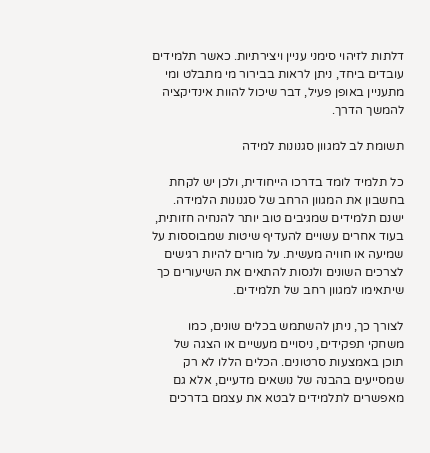דלתות לזיהוי סימני עניין ויצירתיות. כאשר תלמידים עובדים ביחד, ניתן לראות בבירור מי מתבלט ומי מתעניין באופן פעיל, דבר שיכול להוות אינדיקציה להמשך הדרך.

תשומת לב למגוון סגנונות למידה

כל תלמיד לומד בדרכו הייחודית, ולכן יש לקחת בחשבון את המגוון הרחב של סגנונות הלמידה. ישנם תלמידים שמגיבים טוב יותר להנחיה חזותית, בעוד אחרים עשויים להעדיף שיטות שמבוססות על שמיעה או חוויה מעשית. על מורים להיות רגישים לצרכים השונים ולנסות להתאים את השיעורים כך שיתאימו למגוון רחב של תלמידים.

לצורך כך, ניתן להשתמש בכלים שונים, כמו משחקי תפקידים, ניסויים מעשיים או הצגה של תוכן באמצעות סרטונים. הכלים הללו לא רק שמסייעים בהבנה של נושאים מדעיים, אלא גם מאפשרים לתלמידים לבטא את עצמם בדרכים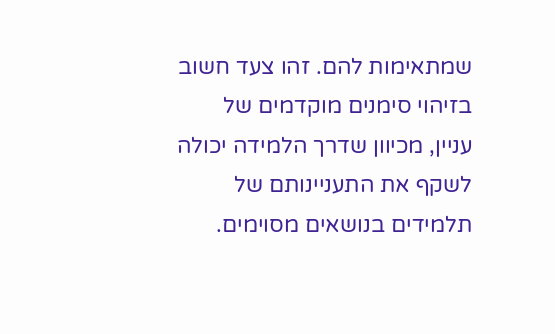שמתאימות להם. זהו צעד חשוב בזיהוי סימנים מוקדמים של עניין, מכיוון שדרך הלמידה יכולה לשקף את התעניינותם של תלמידים בנושאים מסוימים.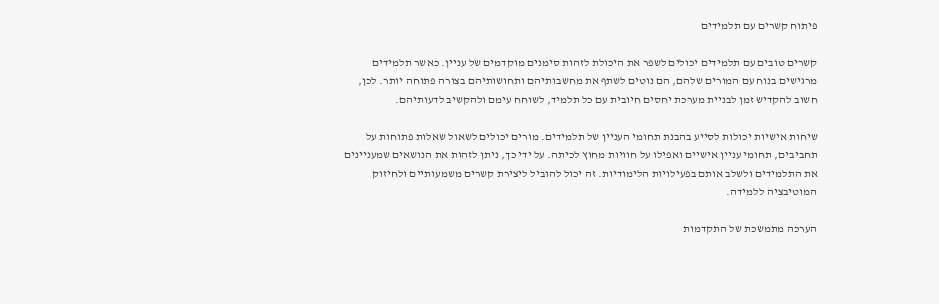פיתוח קשרים עם תלמידים

קשרים טובים עם תלמידים יכולים לשפר את היכולת לזהות סימנים מוקדמים של עניין. כאשר תלמידים מרגישים בנוח עם המורים שלהם, הם נוטים לשתף את מחשבותיהם ותחושותיהם בצורה פתוחה יותר. לכן, חשוב להקדיש זמן לבניית מערכת יחסים חיובית עם כל תלמיד, לשוחח עימם ולהקשיב לדעותיהם.

שיחות אישיות יכולות לסייע בהבנת תחומי העניין של תלמידים. מורים יכולים לשאול שאלות פתוחות על תחביבים, תחומי עניין אישיים ואפילו על חוויות מחוץ לכיתה. על ידי כך, ניתן לזהות את הנושאים שמעניינים את התלמידים ולשלב אותם בפעילויות הלימודיות. זה יכול להוביל ליצירת קשרים משמעותיים ולחיזוק המוטיבציה ללמידה.

הערכה מתמשכת של התקדמות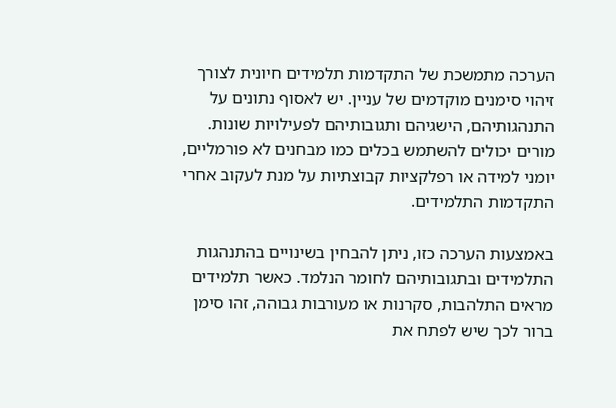הערכה מתמשכת של התקדמות תלמידים חיונית לצורך זיהוי סימנים מוקדמים של עניין. יש לאסוף נתונים על התנהגותיהם, הישגיהם ותגובותיהם לפעילויות שונות. מורים יכולים להשתמש בכלים כמו מבחנים לא פורמליים, יומני למידה או רפלקציות קבוצתיות על מנת לעקוב אחרי התקדמות התלמידים.

באמצעות הערכה כזו, ניתן להבחין בשינויים בהתנהגות התלמידים ובתגובותיהם לחומר הנלמד. כאשר תלמידים מראים התלהבות, סקרנות או מעורבות גבוהה, זהו סימן ברור לכך שיש לפתח את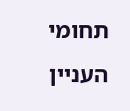תחומי העניין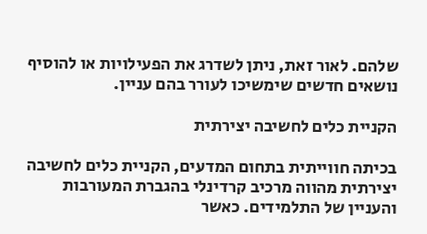שלהם. לאור זאת, ניתן לשדרג את הפעילויות או להוסיף נושאים חדשים שימשיכו לעורר בהם עניין.

הקניית כלים לחשיבה יצירתית

בכיתה חווייתית בתחום המדעים, הקניית כלים לחשיבה יצירתית מהווה מרכיב קרדינלי בהגברת המעורבות והעניין של התלמידים. כאשר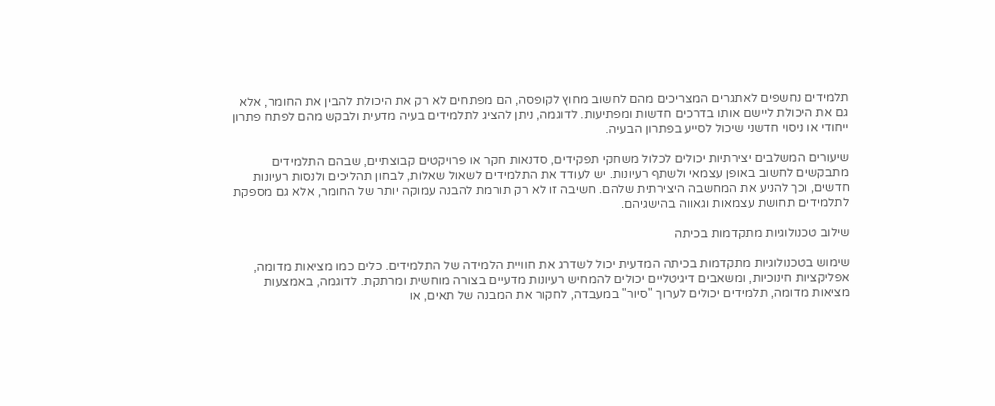תלמידים נחשפים לאתגרים המצריכים מהם לחשוב מחוץ לקופסה, הם מפתחים לא רק את היכולת להבין את החומר, אלא גם את היכולת ליישם אותו בדרכים חדשות ומפתיעות. לדוגמה, ניתן להציג לתלמידים בעיה מדעית ולבקש מהם לפתח פתרון ייחודי או ניסוי חדשני שיכול לסייע בפתרון הבעיה.

שיעורים המשלבים יצירתיות יכולים לכלול משחקי תפקידים, סדנאות חקר או פרויקטים קבוצתיים, שבהם התלמידים מתבקשים לחשוב באופן עצמאי ולשתף רעיונות. יש לעודד את התלמידים לשאול שאלות, לבחון תהליכים ולנסות רעיונות חדשים, וכך להניע את המחשבה היצירתית שלהם. חשיבה זו לא רק תורמת להבנה עמוקה יותר של החומר, אלא גם מספקת לתלמידים תחושת עצמאות וגאווה בהישגיהם.

שילוב טכנולוגיות מתקדמות בכיתה

שימוש בטכנולוגיות מתקדמות בכיתה המדעית יכול לשדרג את חוויית הלמידה של התלמידים. כלים כמו מציאות מדומה, אפליקציות חינוכיות, ומשאבים דיגיטליים יכולים להמחיש רעיונות מדעיים בצורה מוחשית ומרתקת. לדוגמה, באמצעות מציאות מדומה, תלמידים יכולים לערוך "סיור" במעבדה, לחקור את המבנה של תאים, או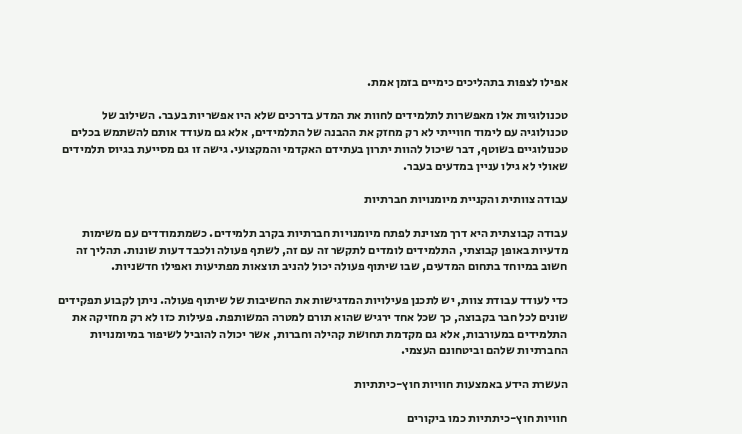אפילו לצפות בתהליכים כימיים בזמן אמת.

טכנולוגיות אלו מאפשרות לתלמידים לחוות את המדע בדרכים שלא היו אפשריות בעבר. השילוב של טכנולוגיה עם לימוד חווייתי לא רק מחזק את ההבנה של התלמידים, אלא גם מעודד אותם להשתמש בכלים טכנולוגיים בשוטף, דבר שיכול להוות יתרון בעתידם האקדמי והמקצועי. גישה זו גם מסייעת בגיוס תלמידים שאולי לא גילו עניין במדעים בעבר.

עבודה צוותית והקניית מיומנויות חברתיות

עבודה קבוצתית היא דרך מצוינת לפתח מיומנויות חברתיות בקרב תלמידים. כשמתמודדים עם משימות מדעיות באופן קבוצתי, התלמידים לומדים לתקשר זה עם זה, לשתף פעולה ולכבד דעות שונות. תהליך זה חשוב במיוחד בתחום המדעים, שבו שיתוף פעולה יכול להניב תוצאות מפתיעות ואפילו חדשניות.

כדי לעודד עבודת צוות, יש לתכנן פעילויות המדגישות את החשיבות של שיתוף פעולה. ניתן לקבוע תפקידים שונים לכל חבר בקבוצה, כך שכל אחד ירגיש שהוא תורם למטרה המשותפת. פעילות כזו לא רק מחזיקה את התלמידים במעורבות, אלא גם מקדמת תחושת קהילה וחברות, אשר יכולה להוביל לשיפור במיומנויות החברתיות שלהם וביטחונם העצמי.

העשרת הידע באמצעות חוויות חוץ-כיתתיות

חוויות חוץ-כיתתיות כמו ביקורים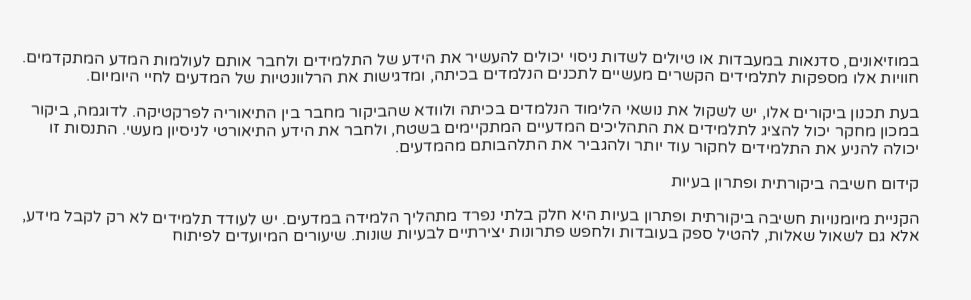במוזיאונים, סדנאות במעבדות או טיולים לשדות ניסוי יכולים להעשיר את הידע של התלמידים ולחבר אותם לעולמות המדע המתקדמים. חוויות אלו מספקות לתלמידים הקשרים מעשיים לתכנים הנלמדים בכיתה, ומדגישות את הרלוונטיות של המדעים לחיי היומיום.

בעת תכנון ביקורים אלו, יש לשקול את נושאי הלימוד הנלמדים בכיתה ולוודא שהביקור מחבר בין התיאוריה לפרקטיקה. לדוגמה, ביקור במכון מחקר יכול להציג לתלמידים את התהליכים המדעיים המתקיימים בשטח, ולחבר את הידע התיאורטי לניסיון מעשי. התנסות זו יכולה להניע את התלמידים לחקור עוד יותר ולהגביר את התלהבותם מהמדעים.

קידום חשיבה ביקורתית ופתרון בעיות

הקניית מיומנויות חשיבה ביקורתית ופתרון בעיות היא חלק בלתי נפרד מתהליך הלמידה במדעים. יש לעודד תלמידים לא רק לקבל מידע, אלא גם לשאול שאלות, להטיל ספק בעובדות ולחפש פתרונות יצירתיים לבעיות שונות. שיעורים המיועדים לפיתוח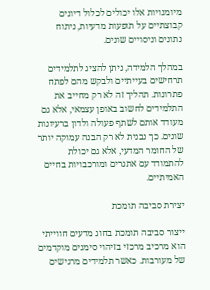מיומנויות אלו יכולים לכלול דיונים קבוצתיים על תופעות מדעיות, ניתוח נתונים וניסויים שונים.

במהלך הלמידה, ניתן להציג לתלמידים תרחישים בעייתיים ולבקש מהם לפתח פתרונות. תהליך זה לא רק מחייב את התלמידים לחשוב באופן עצמאי, אלא גם מעודד אותם לשתף פעולה ולדון ברעיונות שונים. כך נבנית לא רק הבנה עמוקה יותר של החומר המדעי, אלא גם יכולת להתמודד עם אתגרים ומורכבויות בחיים האמיתיים.

יצירת סביבה תומכת

ייצור סביבה תומכת בחוג מדעים חווייתי הוא מרכיב מרכזי בזיהוי סימנים מוקדמים של מעורבות. כאשר תלמידים מרגישים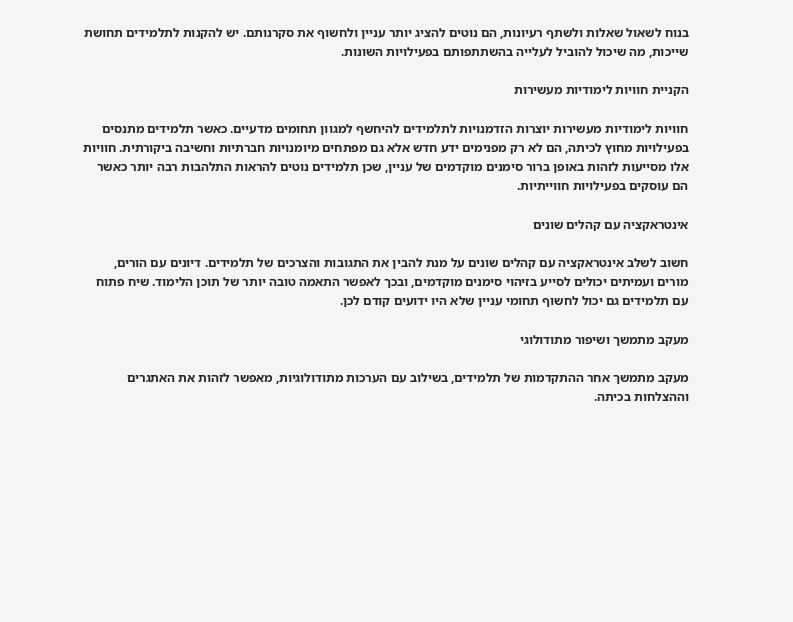בנוח לשאול שאלות ולשתף רעיונות, הם נוטים להציג יותר עניין ולחשוף את סקרנותם. יש להקנות לתלמידים תחושת שייכות, מה שיכול להוביל לעלייה בהשתתפותם בפעילויות השונות.

הקניית חוויות לימודיות מעשירות

חוויות לימודיות מעשירות יוצרות הזדמנויות לתלמידים להיחשף למגוון תחומים מדעיים. כאשר תלמידים מתנסים בפעילויות מחוץ לכיתה, הם לא רק מפנימים ידע חדש אלא גם מפתחים מיומנויות חברתיות וחשיבה ביקורתית. חוויות אלו מסייעות לזהות באופן ברור סימנים מוקדמים של עניין, שכן תלמידים נוטים להראות התלהבות רבה יותר כאשר הם עוסקים בפעילויות חווייתיות.

אינטראקציה עם קהלים שונים

חשוב לשלב אינטראקציה עם קהלים שונים על מנת להבין את התגובות והצרכים של תלמידים. דיונים עם הורים, מורים ועמיתים יכולים לסייע בזיהוי סימנים מוקדמים, ובכך לאפשר התאמה טובה יותר של תוכן הלימוד. שיח פתוח עם תלמידים גם יכול לחשוף תחומי עניין שלא היו ידועים קודם לכן.

מעקב מתמשך ושיפור מתודולוגי

מעקב מתמשך אחר ההתקדמות של תלמידים, בשילוב עם הערכות מתודולוגיות, מאפשר לזהות את האתגרים וההצלחות בכיתה.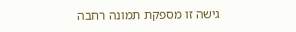גישה זו מספקת תמונה רחבה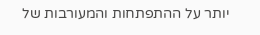יותר על ההתפתחות והמעורבות של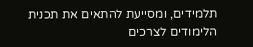תלמידים, ומסייעת להתאים את תכנית הלימודים לצרכים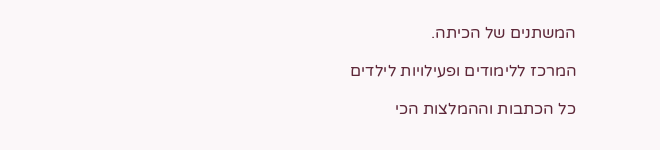המשתנים של הכיתה.

המרכז ללימודים ופעילויות לילדים

כל הכתבות וההמלצות הכי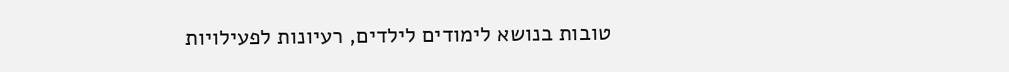טובות בנושא לימודים לילדים, רעיונות לפעילויות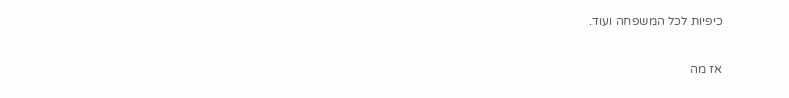כיפיות לכל המשפחה ועוד.

אז מה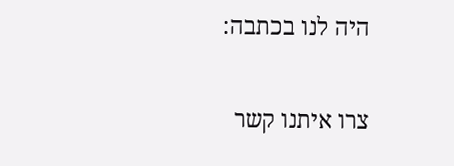היה לנו בכתבה:

צרו איתנו קשר